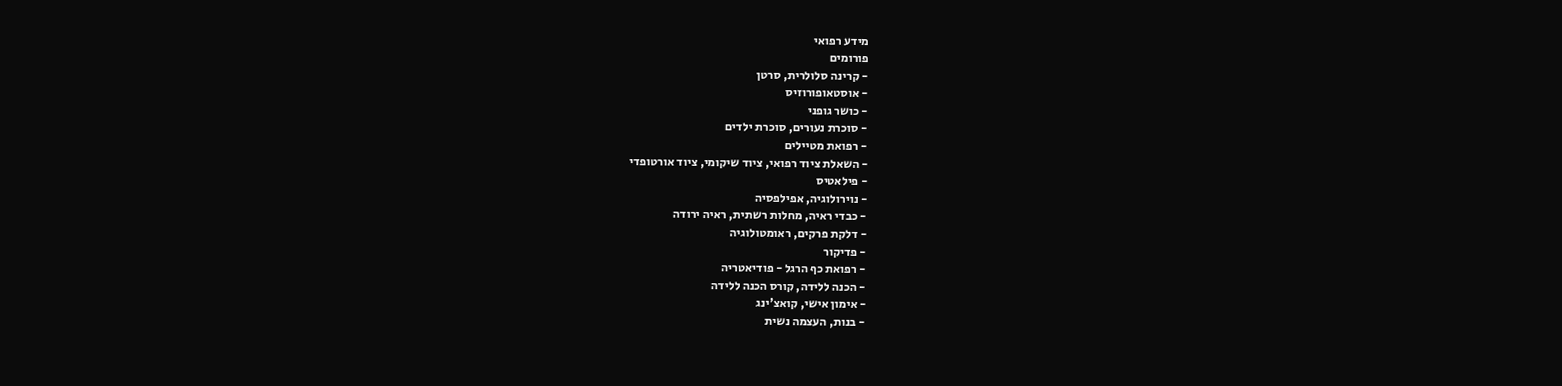מידע רפואי
פורומים
- קרינה סלולרית, סרטן
- אוסטאופורוזיס
- כושר גופני
- סוכרת נעורים, סוכרת ילדים
- רפואת מטיילים
- השאלת ציוד רפואי, ציוד שיקומי, ציוד אורטופדי
- פילאטיס
- נוירולוגיה, אפילפסיה
- כבדי ראיה, מחלות רשתית, ראיה ירודה
- דלקת פרקים, ראומטולוגיה
- פדיקור
- רפואת כף הרגל - פודיאטריה
- הכנה ללידה, קורס הכנה ללידה
- אימון אישי, קואצ'ינג
- בנות, העצמה נשית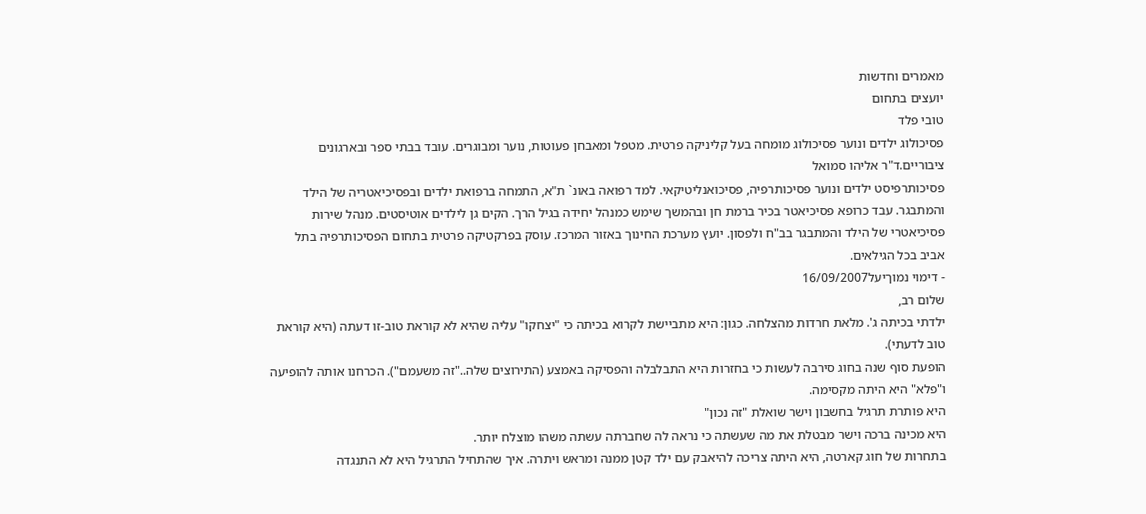מאמרים וחדשות
יועצים בתחום
טובי פלד
פסיכולוג ילדים ונוער פסיכולוג מומחה בעל קליניקה פרטית. מטפל ומאבחן פעוטות, נוער ומבוגרים. עובד בבתי ספר ובארגונים ציבוריים.ד"ר אליהו סמואל
פסיכותרפיסט ילדים ונוער פסיכותרפיה, פסיכואנליטיקאי. למד רפואה באונ` ת"א, התמחה ברפואת ילדים ובפסיכיאטריה של הילד והמתבגר. עבד כרופא פסיכיאטר בכיר ברמת חן ובהמשך שימש כמנהל יחידה בגיל הרך. הקים גן לילדים אוטיסטים. מנהל שירות פסיכיאטרי של הילד והמתבגר בב"ח ולפסון. יועץ מערכת החינוך באזור המרכז. עוסק בפרקטיקה פרטית בתחום הפסיכותרפיה בתל אביב בכל הגילאים.
- דימוי נמוךיעל16/09/2007
שלום רב,
ילדתי בכיתה ג'. מלאת חרדות מהצלחה. כגון: היא מתביישת לקרוא בכיתה כי "יצחקו" עליה שהיא לא קוראת טוב-זו דעתה (היא קוראת טוב לדעתי).
הופעת סוף שנה בחוג סירבה לעשות כי בחזרות היא התבלבלה והפסיקה באמצע (התירוצים שלה.."זה משעמם"). הכרחנו אותה להופיעה ו"פלא" היא היתה מקסימה.
היא פותרת תרגיל בחשבון וישר שואלת "זה נכון"
היא מכינה ברכה וישר מבטלת את מה שעשתה כי נראה לה שחברתה עשתה משהו מוצלח יותר.
בתחרות של חוג קארטה, היא היתה צריכה להיאבק עם ילד קטן ממנה ומראש ויתרה. איך שהתחיל התרגיל היא לא התנגדה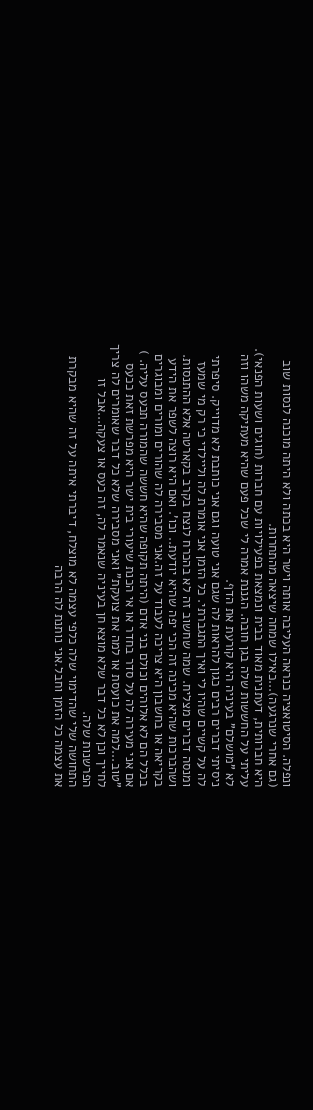ונפלה. הסיטואציה כנראה העליבה אותה וישר היא בכתה ולא היתה מוכנה לנסות שוב (גם אחרי שנרגעה)...כאילו שמחה שיצאה מהתחרות.
היא חברותית, דעתנית מאוד בבית ונמצאת בפעילויות עם חברות (חוגים ושעות הפנאי).
עליתי על החששות שלה בגן חובה. הגננת אמרה לי שכל פעם שהיא מעתיקה משהו וזה לא "מושלם" בעיניה היא קורעת את הדף.
ניסיתי דברים רבים כגון להראות לה שגם אני טועה וגם אני כותבת לא מדוייק. סיפרתי לה על קשיים שהיו לי ואיך התגברתי. כל הזמן אני אומרת לה וליילדי כי רק מי שמעז ומנסה דברים מצליח. שמה שחשוב זה לא בהכרח לנצח בקרב בקארטה אלא ההתנסות. ושהברכות שהיא מכינה זה הכי יפה שהיא יודעת.. וכו'. ואם היא רוצה לשפר את הידע בקריאה או בחשבון היא צריכה לעבוד על זה.אני מסבירה לה שהורים ומורים ומבוגרים בכלל הם לא אלוהים וכולם בני אדם (היתה תקופה שהיא חששה שהמורה תכעס עליה. )
אם אני מעירה לה על סדר בחדר או אי הכנת שיעורי בית ישר היא מפרשת זאת ככעס "טוב...למה את כועסת או למה את צועקת" ואני מסבירה שלא כל דבר שאומרים לה צריך לחייך וכן לא כל דבר שלא מוצא חן בעיניה שנאמר לה, זה כעס או צעקה...אבל זו הפרשנות שלה.
התחושה שלי שהדימוי שלה כלפי עצמה לא מוצלח, דיברתי איתה על זה שהיא מבקרת את עצמה כל הזמן וחבל.אני נותנת לה הרבה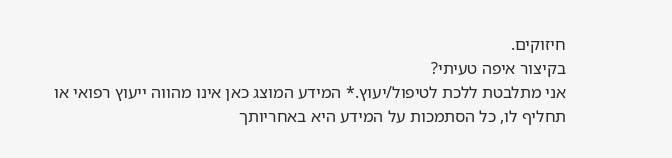חיזוקים.
בקיצור איפה טעיתי?
אני מתלבטת ללכת לטיפול/יעוץ.* המידע המוצג כאן אינו מהווה ייעוץ רפואי או תחליף לו, כל הסתמכות על המידע היא באחריותך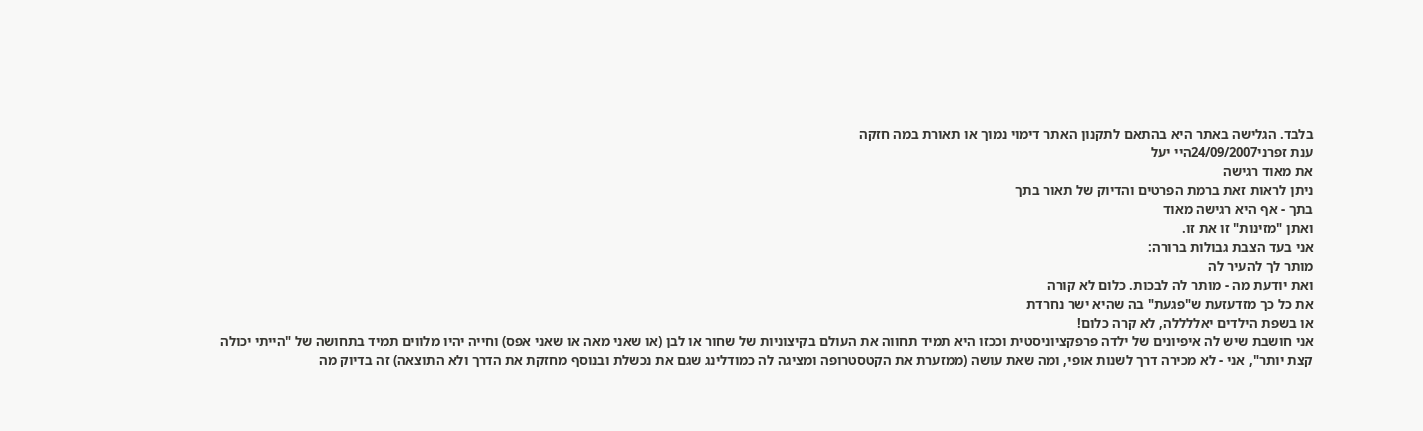בלבד. הגלישה באתר היא בהתאם לתקנון האתר דימוי נמוך או תאורת במה חזקה
ענת זפרני24/09/2007היי יעל
את מאוד רגישה
ניתן לראות זאת ברמת הפרטים והדיוק של תאור בתך
בתך - אף היא רגישה מאוד
ואתן "מזינות" זו את זו.
אני בעד הצבת גבולות ברורה:
מותר לך להעיר לה
ואת יודעת מה - מותר לה לבכות. כלום לא קורה
את כל כך מזדעזעת ש"פגעת" בה שהיא ישר נחרדת
או בשפת הילדים יאללללה, לא קרה כלום!
אני חושבת שיש לה איפיונים של ילדה פרפקציוניסטית וככזו היא תמיד תחווה את העולם בקיצוניות של שחור או לבן (או שאני מאה או שאני אפס) וחייה יהיו מלווים תמיד בתחושה של "הייתי יכולה קצת יותר", אני - לא מכירה דרך לשנות אופי, ומה שאת עושה (ממזערת את הקטסטרופה ומציגה לה כמודלינג שגם את נכשלת ובנוסף מחזקת את הדרך ולא התוצאה) זה בדיוק מה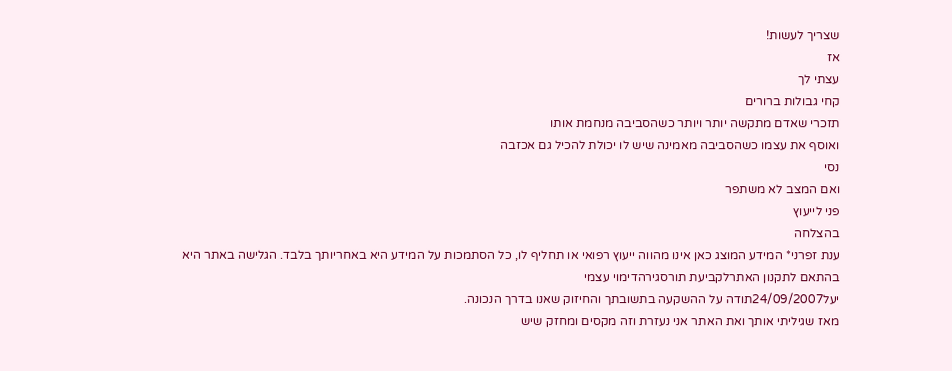שצריך לעשות!
אז
עצתי לך
קחי גבולות ברורים
תזכרי שאדם מתקשה יותר ויותר כשהסביבה מנחמת אותו
ואוסף את עצמו כשהסביבה מאמינה שיש לו יכולת להכיל גם אכזבה
נסי
ואם המצב לא משתפר
פני לייעוץ
בהצלחה
ענת זפרני* המידע המוצג כאן אינו מהווה ייעוץ רפואי או תחליף לו, כל הסתמכות על המידע היא באחריותך בלבד. הגלישה באתר היא בהתאם לתקנון האתרלקביעת תורסגירהדימוי עצמי
יעל24/09/2007תודה על ההשקעה בתשובתך והחיזוק שאנו בדרך הנכונה.
מאז שגיליתי אותך ואת האתר אני נעזרת וזה מקסים ומחזק שיש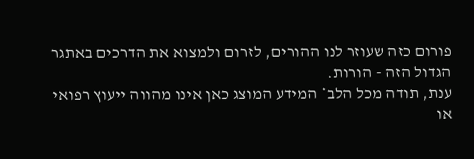פורום כזה שעוזר לנו ההורים, לזרום ולמצוא את הדרכים באתגר הגדול הזה - הורות.
ענת, תודה מכל הלב* המידע המוצג כאן אינו מהווה ייעוץ רפואי או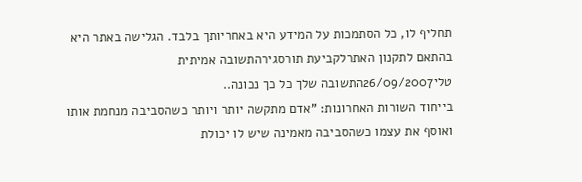תחליף לו, כל הסתמכות על המידע היא באחריותך בלבד. הגלישה באתר היא בהתאם לתקנון האתרלקביעת תורסגירהתשובה אמיתית
טלי26/09/2007התשובה שלך כל כך נכונה..
בייחוד השורות האחרונות: "אדם מתקשה יותר ויותר כשהסביבה מנחמת אותו
ואוסף את עצמו כשהסביבה מאמינה שיש לו יכולת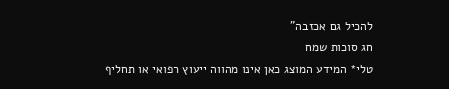להכיל גם אכזבה"
חג סוכות שמח
טלי* המידע המוצג כאן אינו מהווה ייעוץ רפואי או תחליף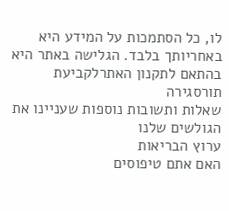לו, כל הסתמכות על המידע היא באחריותך בלבד. הגלישה באתר היא בהתאם לתקנון האתרלקביעת תורסגירה
שאלות ותשובות נוספות שעניינו את הגולשים שלנו
ערוץ הבריאות
האם אתם טיפוסים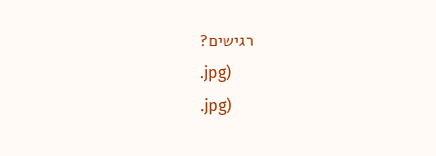רגישים?
.jpg)
.jpg)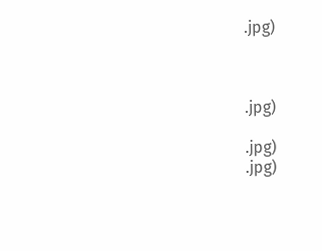.jpg)



.jpg)

.jpg)
.jpg)